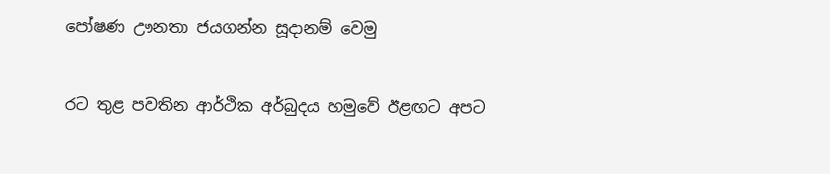පෝෂණ ඌනතා ජයගන්න සූදානම් වෙමු


රට තුළ පවතින ආර්ථික අර්බුදය හමුවේ ඊළඟට අපට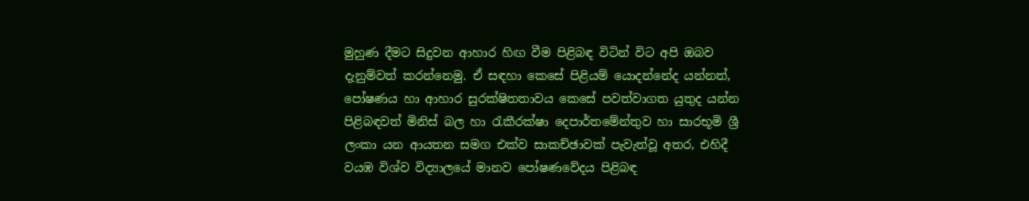මුහුණ දීමට සිදුවන ආහාර හිඟ වීම පිළිබඳ විටින් විට අපි ඔබව දැනුම්වත් කරන්නෙමු. ඒ සඳහා කෙසේ පිළියම් යොදන්නේද යන්නත්, පෝෂණය හා ආහාර සුරක්ෂිතතාවය කෙසේ පවත්වාගත යුතුද යන්න පිළිබඳවත් මිනිස් බල හා රැකීරක්ෂා දෙපාර්තමේන්තුව හා සාරභූමි ශ්‍රී ලංකා යන ආයතන සමග එක්ව සාකච්ඡාවක් පැවැත්වූ අතර, එහිදී වයඹ විශ්ව විද්‍යාලයේ මානව පෝෂණවේදය පිළිබඳ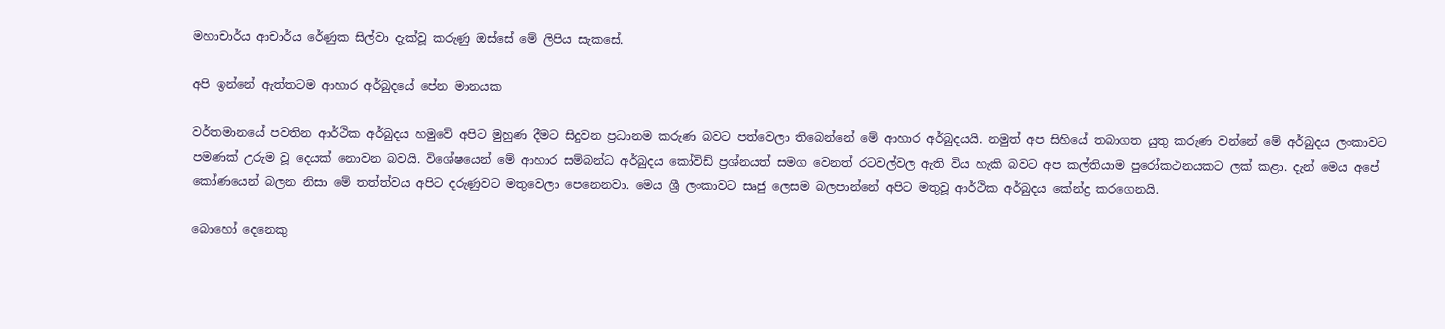මහාචාර්ය ආචාර්ය රේණුක සිල්වා දැක්වූ කරුණු ඔස්සේ මේ ලිපිය සැකසේ.

අපි ඉන්නේ ඇත්තටම ආහාර අර්බුදයේ පේන මානයක

වර්තමානයේ පවතින ආර්ථික අර්බුදය හමුවේ අපිට මුහුණ දීමට සිදුවන ප්‍රධානම කරුණ බවට පත්වෙලා තිබෙන්නේ මේ ආහාර අර්බුදයයි. නමුත් අප සිහියේ තබාගත යුතු කරුණ වන්නේ මේ අර්බුදය ලංකාවට පමණක් උරුම වූ දෙයක් නොවන බවයි. විශේෂයෙන් මේ ආහාර සම්බන්ධ අර්බුදය කෝවිඩ් ප්‍රශ්නයත් සමග වෙනත් රටවල්වල ඇති විය හැකි බවට අප කල්තියාම පුරෝකථනයකට ලක් කළා. දැන් මෙය අපේ කෝණයෙන් බලන නිසා මේ තත්ත්වය අපිට දරුණුවට මතුවෙලා පෙනෙනවා. මෙය ශ්‍රී ලංකාවට සෘජු ලෙසම බලපාන්නේ අපිට මතුවූ ආර්ථික අර්බුදය කේන්ද්‍ර කරගෙනයි.

බොහෝ දෙනෙකු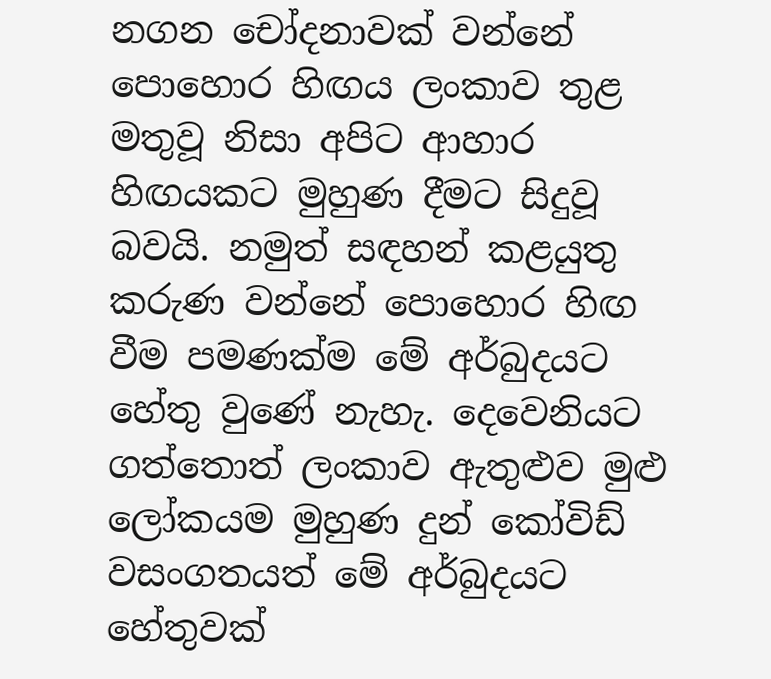නගන චෝදනාවක් වන්නේ පොහොර හිඟය ලංකාව තුළ මතුවූ නිසා අපිට ආහාර හිඟයකට මුහුණ දීමට සිදුවූ බවයි. නමුත් සඳහන් කළයුතු කරුණ වන්නේ පොහොර හිඟ වීම පමණක්ම මේ අර්බුදයට හේතු වුණේ නැහැ. දෙවෙනියට ගත්තොත් ලංකාව ඇතුළුව මුළු ලෝකයම මුහුණ දුන් කෝවිඩ් වසංගතයත් මේ අර්බුදයට හේතුවක්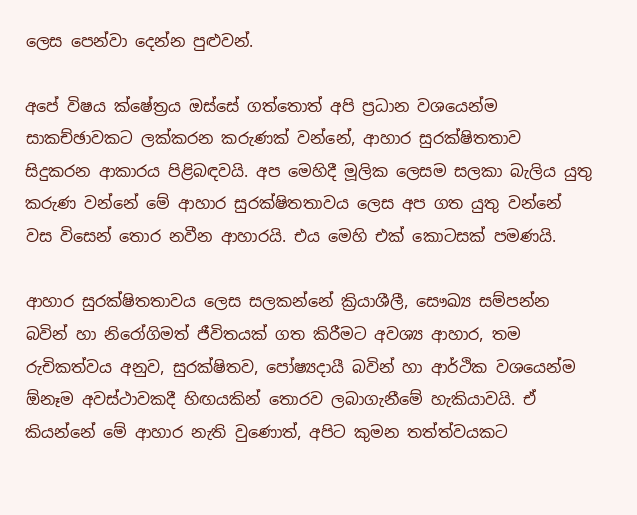ලෙස පෙන්වා දෙන්න පුළුවන්.

අපේ විෂය ක්ෂේත්‍රය ඔස්සේ ගත්තොත් අපි ප්‍රධාන වශයෙන්ම සාකච්ඡාවකට ලක්කරන කරුණක් වන්නේ, ආහාර සුරක්ෂිතතාව සිදුකරන ආකාරය පිළිබඳවයි. අප මෙහිදී මූලික ලෙසම සලකා බැලිය යුතු කරුණ වන්නේ මේ ආහාර සුරක්ෂිතතාවය ලෙස අප ගත යුතු වන්නේ වස විසෙන් තොර නවීන ආහාරයි. එය මෙහි එක් කොටසක් පමණයි.

ආහාර සුරක්ෂිතතාවය ලෙස සලකන්නේ ක්‍රියාශීලී, සෞඛ්‍ය සම්පන්න බවින් හා නිරෝගිමත් ජීවිතයක් ගත කිරීමට අවශ්‍ය ආහාර, තම රුචිකත්වය අනුව, සුරක්ෂිතව, පෝෂ්‍යදායී බවින් හා ආර්ථික වශයෙන්ම ඕනෑම අවස්ථාවකදී හිඟයකින් තොරව ලබාගැනීමේ හැකියාවයි. ඒ කියන්නේ මේ ආහාර නැති වුණොත්, අපිට කුමන තත්ත්වයකට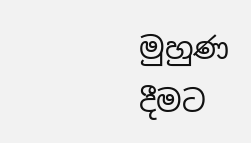මුහුණ දීමට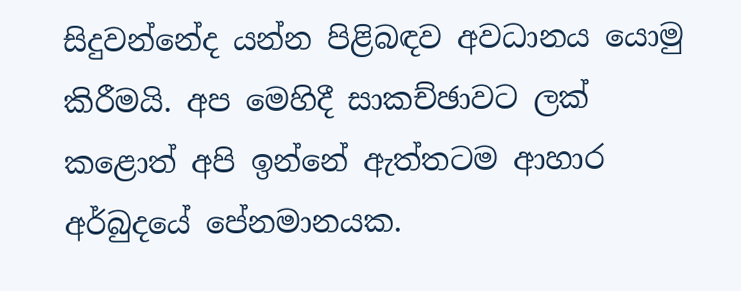සිදුවන්නේද යන්න පිළිබඳව අවධානය යොමු කිරීමයි. අප මෙහිදී සාකච්ඡාවට ලක් කළොත් අපි ඉන්නේ ඇත්තටම ආහාර අර්බුදයේ පේනමානයක.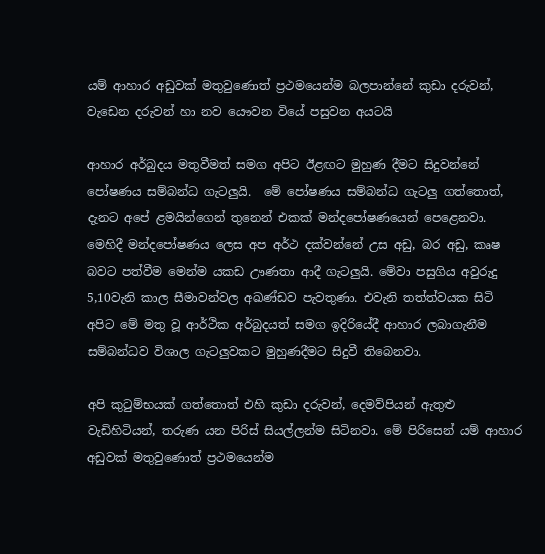යම් ආහාර අඩුවක් මතුවුණොත් ප්‍රථමයෙන්ම බලපාන්නේ කුඩා දරුවන්, වැඩෙන දරුවන් හා නව යෞවන වියේ පසුවන අයටයි

ආහාර අර්බුදය මතුවීමත් සමග අපිට ඊළඟට මුහුණ දීමට සිදුවන්නේ පෝෂණය සම්බන්ධ ගැටලුයි.  මේ පෝෂණය සම්බන්ධ ගැටලු ගත්තොත්, දැනට අපේ ළමයින්ගෙන් තුනෙන් එකක් මන්දපෝෂණයෙන් පෙළෙනවා. මෙහිදී මන්දපෝෂණය ලෙස අප අර්ථ දක්වන්නේ උස අඩු, බර අඩු, කෘෂ බවට පත්වීම මෙන්ම යකඩ ඌණතා ආදී ගැටලුයි. මේවා පසුගිය අවුරුදු 5,10වැනි කාල සීමාවන්වල අඛණ්ඩව පැවතුණා. එවැනි තත්ත්වයක සිටි අපිට මේ මතු වූ ආර්ථික අර්බුදයත් සමග ඉදිරියේදී ආහාර ලබාගැනීම සම්බන්ධව විශාල ගැටලුවකට මුහුණදීමට සිදුවී තිබෙනවා.

අපි කුටුම්භයක් ගත්තොත් එහි කුඩා දරුවන්, දෙමව්පියන් ඇතුළු වැඩිහිටියන්, තරුණ යන පිරිස් සියල්ලන්ම සිටිනවා. මේ පිරිසෙන් යම් ආහාර අඩුවක් මතුවුණොත් ප්‍රථමයෙන්ම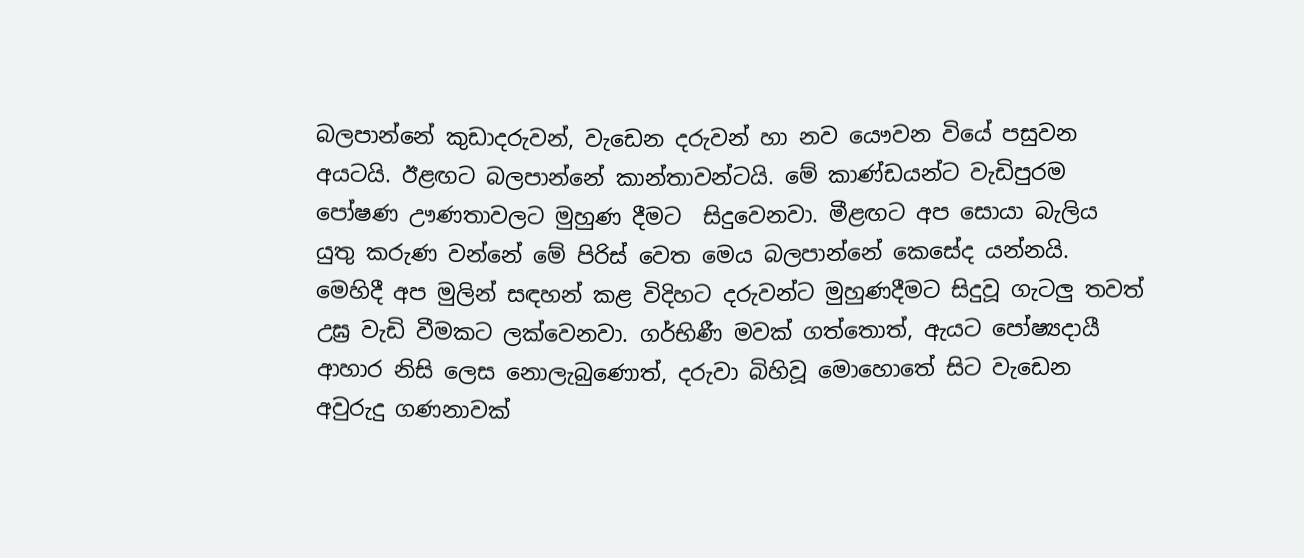බලපාන්නේ කුඩාදරුවන්, වැඩෙන දරුවන් හා නව යෞවන වියේ පසුවන අයටයි. ඊළඟට බලපාන්නේ කාන්තාවන්ටයි. මේ කාණ්ඩයන්ට වැඩිපුරම පෝෂණ ඌණතාවලට මුහුණ දීමට  සිදුවෙනවා. මීළඟට අප සොයා බැලිය යුතු කරුණ වන්නේ මේ පිරිස් වෙත මෙය බලපාන්නේ කෙසේද යන්නයි. මෙහිදී අප මුලින් සඳහන් කළ විදිහට දරුවන්ට මුහුණදීමට සිදුවූ ගැටලු තවත් උඝ්‍ර වැඩි වීමකට ලක්වෙනවා. ගර්භිණී මවක් ගත්තොත්, ඇයට පෝෂ්‍යදායී ආහාර නිසි ලෙස නොලැබුණොත්, දරුවා බිහිවූ මොහොතේ සිට වැඩෙන අවුරුදු ගණනාවක්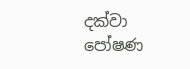දක්වා පෝෂණ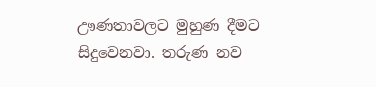ඌණතාවලට මුහුණ දීමට සිදුවෙනවා. තරුණ නව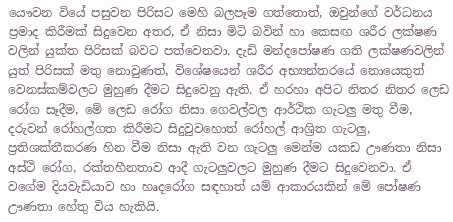යෞවන වියේ පසුවන පිරිසට මෙහි බලපෑම ගත්තොත්, ඔවුන්ගේ වර්ධනය ප්‍රමාද කිරීමක් සිදුවෙන අතර, ඒ නිසා මිටි බවින් හා කෙසඟ ශරීර ලක්ෂණ වලින් යුක්ත පිරිසක් බවට පත්වෙනවා. දැඩි මන්දපෝෂණ ගති ලක්ෂණවලින් යුත් පිරිසක් මතු නොවුණත්, විශේෂයෙන් ශරීර අභ්‍යන්තරයේ නොයෙකුත් වෙනස්කම්වලට මුහුණ දීමට සිදුවෙනු ඇති. ඒ හරහා අපිට නිතර නිතර ලෙඩ රෝග සෑදීම, මේ ලෙඩ රෝග නිසා ගෙවල්වල ආර්ථික ගැටලු මතු වීම, දරුවන් රෝහල්ගත කිරීමට සිදුවුවහොත් රෝහල් ආශ්‍රිත ගැටලු, ප්‍රතිශක්තීකරණ හින වීම නිසා ඇති වන ගැටලු මෙන්ම යකඩ ඌණතා නිසා අස්ථි රෝග, රක්තහීනතාව ආදී ගැටලුවලට මුහුණ දීමට සිදුවෙනවා. ඒ වගේම දියවැඩියාව හා හෘදරෝග සඳහාත් යම් ආකාරයකින් මේ පෝෂණ ඌණතා හේතු විය හැකියි.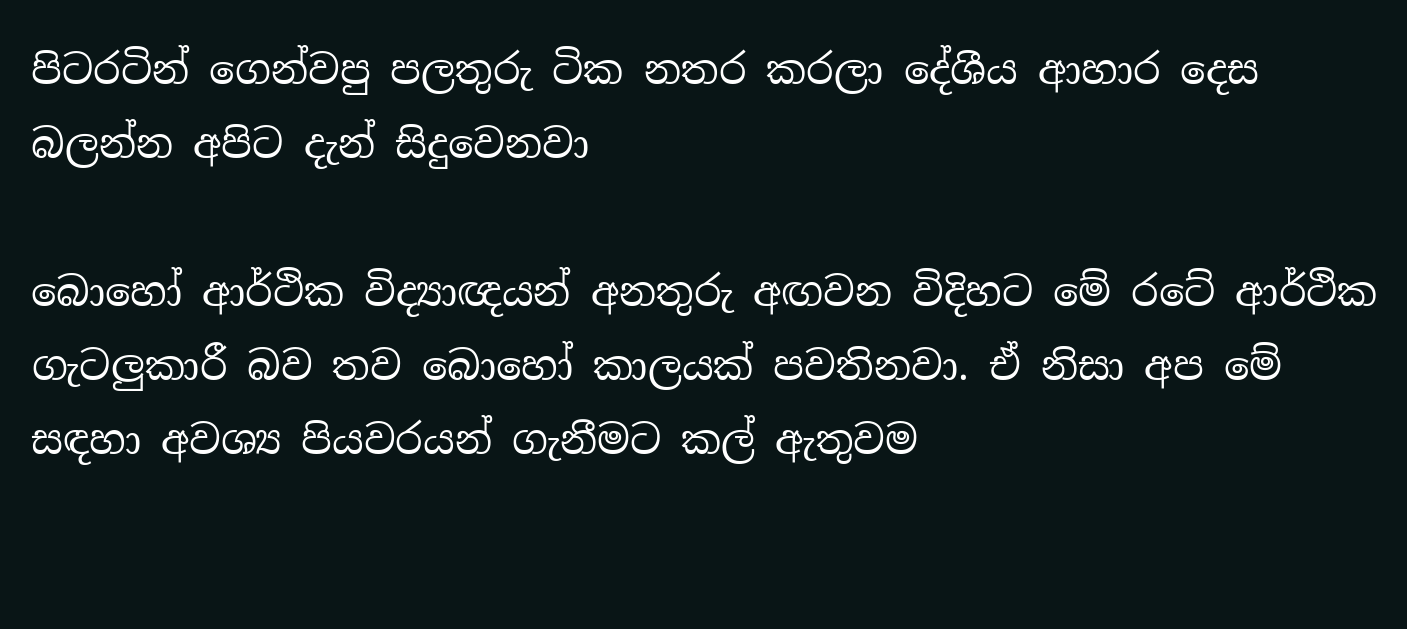පිටරටින් ගෙන්වපු පලතුරු ටික නතර කරලා දේශීය ආහාර දෙස බලන්න අපිට දැන් සිදුවෙනවා

බොහෝ ආර්ථික විද්‍යාඥයන් අනතුරු අඟවන විදිහට මේ රටේ ආර්ථික ගැටලුකාරී බව තව බොහෝ කාලයක් පවතිනවා. ඒ නිසා අප මේ සඳහා අවශ්‍ය පියවරයන් ගැනීමට කල් ඇතුවම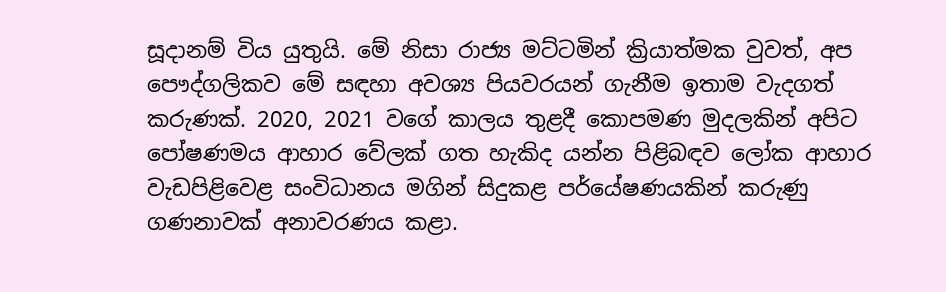සූදානම් විය යුතුයි. මේ නිසා රාජ්‍ය මට්ටමින් ක්‍රියාත්මක වුවත්, අප පෞද්ගලිකව මේ සඳහා අවශ්‍ය පියවරයන් ගැනීම ඉතාම වැදගත් කරුණක්. 2020, 2021 වගේ කාලය තුළදී කොපමණ මුදලකින් අපිට පෝෂණමය ආහාර වේලක් ගත හැකිද යන්න පිළිබඳව ලෝක ආහාර වැඩපිළිවෙළ සංවිධානය මගින් සිදුකළ පර්යේෂණයකින් කරුණු ගණනාවක් අනාවරණය කළා.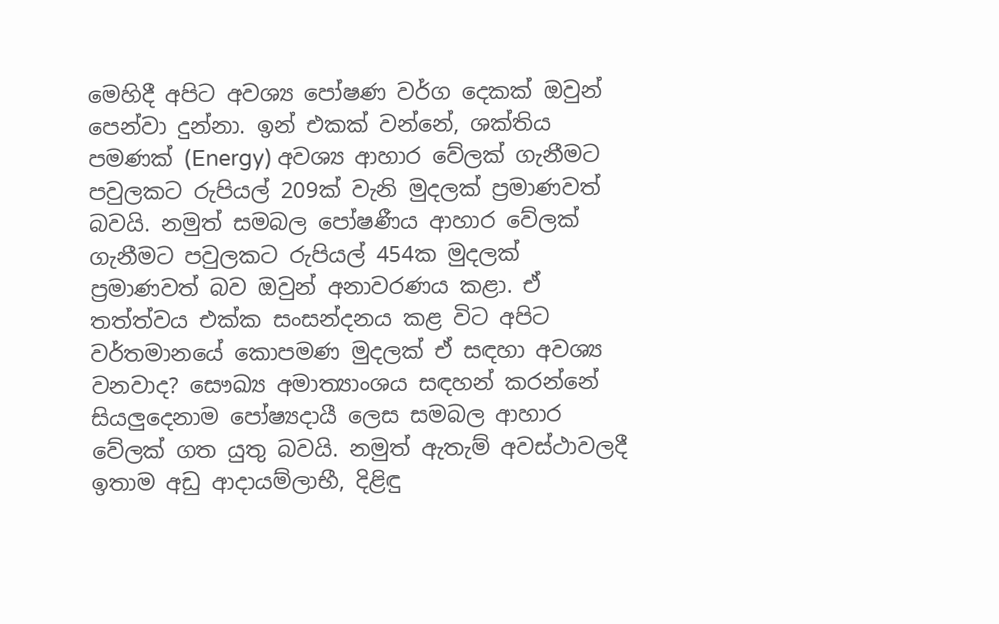මෙහිදී අපිට අවශ්‍ය පෝෂණ වර්ග දෙකක් ඔවුන් පෙන්වා දුන්නා. ඉන් එකක් වන්නේ, ශක්තිය පමණක් (Energy) අවශ්‍ය ආහාර වේලක් ගැනීමට පවුලකට රුපියල් 209ක් වැනි මුදලක් ප්‍රමාණවත් බවයි. නමුත් සමබල පෝෂණීය ආහාර වේලක් ගැනීමට පවුලකට රුපියල් 454ක මුදලක් ප්‍රමාණවත් බව ඔවුන් අනාවරණය කළා. ඒ තත්ත්වය එක්ක සංසන්දනය කළ විට අපිට වර්තමානයේ කොපමණ මුදලක් ඒ සඳහා අවශ්‍ය වනවාද? සෞඛ්‍ය අමාත්‍යාංශය සඳහන් කරන්නේ සියලුදෙනාම පෝෂ්‍යදායී ලෙස සමබල ආහාර වේලක් ගත යුතු බවයි. නමුත් ඇතැම් අවස්ථාවලදී ඉතාම අඩු ආදායම්ලාභී, දිළිඳු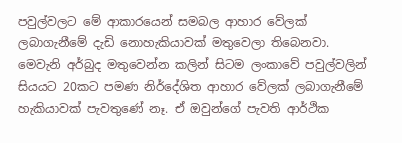පවුල්වලට මේ ආකාරයෙන් සමබල ආහාර වේලක් ලබාගැනීමේ දැඩි නොහැකියාවක් මතුවෙලා තිබෙනවා. මෙවැනි අර්බුද මතුවෙන්න කලින් සිටම ලංකාවේ පවුල්වලින් සියයට 20කට පමණ නිර්දේශිත ආහාර වේලක් ලබාගැනීමේ හැකියාවක් පැවතුණේ නෑ. ඒ ඔවුන්ගේ පැවති ආර්ථික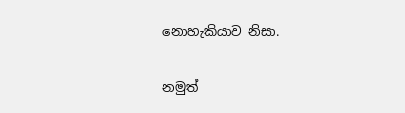නොහැකියාව නිසා.

නමුත්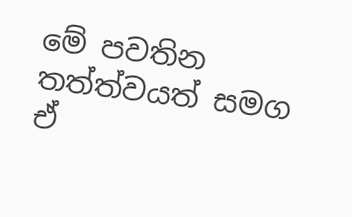මේ පවතින තත්ත්වයත් සමග ඒ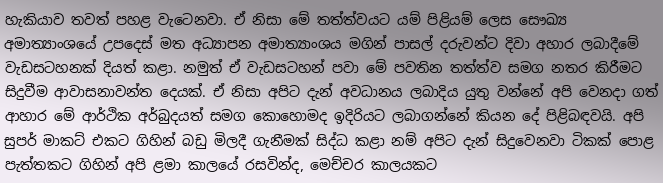හැකියාව තවත් පහළ වැටෙනවා. ඒ නිසා මේ තත්ත්වයට යම් පිළියම් ලෙස සෞඛ්‍ය අමාත්‍යාංශයේ උපදෙස් මත අධ්‍යාපන අමාත්‍යාංශය මගින් පාසල් දරුවන්ට දිවා අහාර ලබාදීමේ වැඩසටහනක් දියත් කළා. නමුත් ඒ වැඩසටහන් පවා මේ පවතින තත්ත්ව සමග නතර කිරීමට සිදුවීම ආවාසනාවන්ත දෙයක්. ඒ නිසා අපිට දැන් අවධානය ලබාදිය යුතු වන්නේ අපි වෙනදා ගත් ආහාර මේ ආර්ථික අර්බුදයත් සමග කොහොමද ඉදිරියට ලබාගන්නේ කියන දේ පිළිබඳවයි. අපි සුපර් මාකට් එකට ගිහින් බඩු මිලදී ගැනීමක් සිද්ධ කළා නම් අපිට දැන් සිදුවෙනවා ටිකක් පොළ පැත්තකට ගිහින් අපි ළමා කාලයේ රසවින්ද, මෙච්චර කාලයකට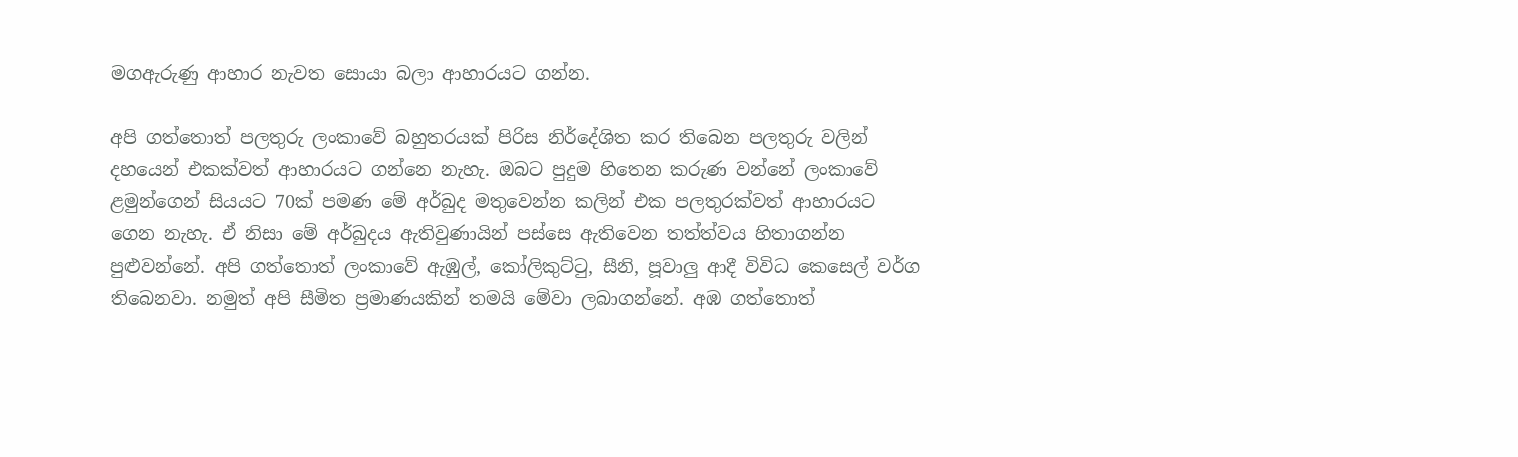මගඇරුණු ආහාර නැවත සොයා බලා ආහාරයට ගන්න.

අපි ගත්තොත් පලතුරු ලංකාවේ බහුතරයක් පිරිස නිර්දේශිත කර තිබෙන පලතුරු වලින් දහයෙන් එකක්වත් ආහාරයට ගන්නෙ නැහැ. ඔබට පුදුම හිතෙන කරුණ වන්නේ ලංකාවේ ළමුන්ගෙන් සියයට 70ක් පමණ මේ අර්බුද මතුවෙන්න කලින් එක පලතුරක්වත් ආහාරයට ගෙන නැහැ. ඒ නිසා මේ අර්බුදය ඇතිවුණායින් පස්සෙ ඇතිවෙන තත්ත්වය හිතාගන්න පුළුවන්නේ. අපි ගත්තොත් ලංකාවේ ඇඹුල්, කෝලිකුට්ටු, සීනි, පූවාලු ආදී විවිධ කෙසෙල් වර්ග තිබෙනවා. නමුත් අපි සීමිත ප්‍රමාණයකින් තමයි මේවා ලබාගන්නේ. අඹ ගත්තොත්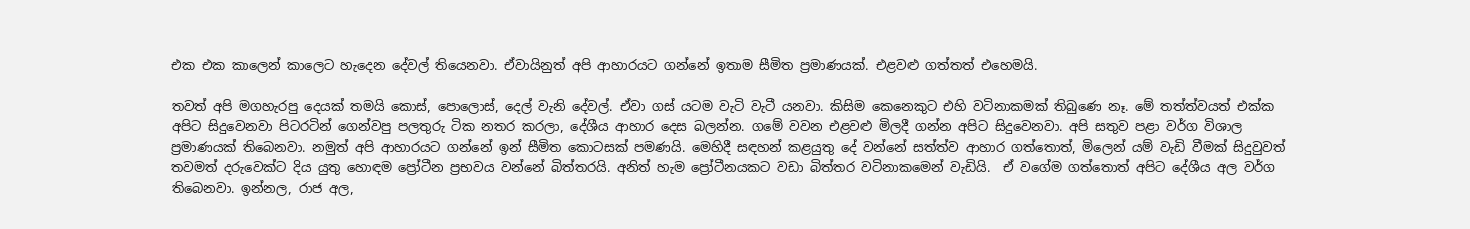එක එක කාලෙන් කාලෙට හැදෙන දේවල් තියෙනවා. ඒවායිනුත් අපි ආහාරයට ගන්නේ ඉතාම සීමිත ප්‍රමාණයක්. එළවළු ගත්තත් එහෙමයි.

තවත් අපි මගහැරපු දෙයක් තමයි කොස්, පොලොස්, දෙල් වැනි දේවල්. ඒවා ගස් යටම වැටි වැටී යනවා. කිසිම කෙනෙකුට එහි වටිනාකමක් තිබුණෙ නෑ. මේ තත්ත්වයත් එක්ක අපිට සිදුවෙනවා පිටරටින් ගෙන්වපු පලතුරු ටික නතර කරලා, දේශීය ආහාර දෙස බලන්න. ගමේ වවන එළවළු මිලදී ගන්න අපිට සිදුවෙනවා. අපි සතුව පළා වර්ග විශාල ප්‍රමාණයක් තිබෙනවා. නමුත් අපි ආහාරයට ගන්නේ ඉන් සීමිත කොටසක් පමණයි. මෙහිදී සඳහන් කළයුතු දේ වන්නේ සත්ත්ව ආහාර ගත්තොත්, මිලෙන් යම් වැඩි වීමක් සිදුවුවත් තවමත් දරුවෙක්ට දිය යුතු හොඳම ප්‍රෝටීන ප්‍රභවය වන්නේ බිත්තරයි. අනිත් හැම ප්‍රෝටීනයකට වඩා බිත්තර වටිනාකමෙන් වැඩියි.  ඒ වගේම ගත්තොත් අපිට දේශීය අල වර්ග තිබෙනවා. ඉන්නල, රාජ අල,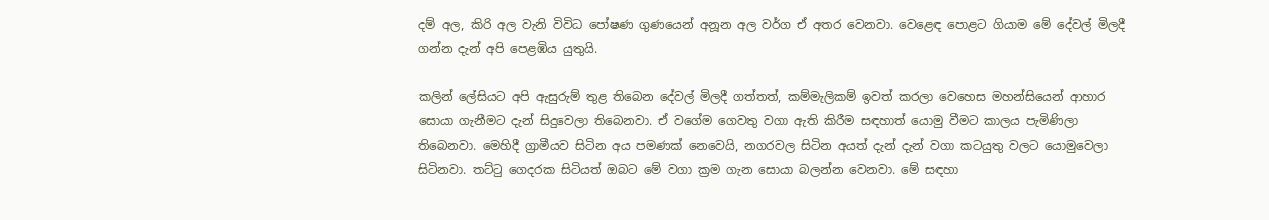දම් අල, කිරි අල වැනි විවිධ පෝෂණ ගුණයෙන් අනූන අල වර්ග ඒ අතර වෙනවා. වෙළෙඳ පොළට ගියාම මේ දේවල් මිලදී ගන්න දැන් අපි පෙළඹිය යුතුයි.

කලින් ලේසියට අපි ඇසුරුම් තුළ තිබෙන දේවල් මිලදී ගත්තත්, කම්මැලිකම් ඉවත් කරලා වෙහෙස මහන්සියෙන් ආහාර සොයා ගැනීමට දැන් සිදුවෙලා තිබෙනවා. ඒ වගේම ගෙවතු වගා ඇති කිරීම සඳහාත් යොමු වීමට කාලය පැමිණිලා තිබෙනවා. මෙහිදී ග්‍රාමීයව සිටින අය පමණක් නෙවෙයි, නගරවල සිටින අයත් දැන් දැන් වගා කටයුතු වලට යොමුවෙලා සිටිනවා. තට්ටු ගෙදරක සිටියත් ඔබට මේ වගා ක්‍රම ගැන සොයා බලන්න වෙනවා. මේ සඳහා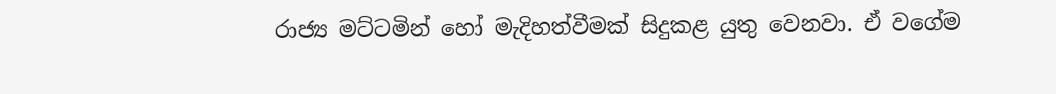රාජ්‍ය මට්ටමින් හෝ මැදිහත්වීමක් සිදුකළ යුතු වෙනවා. ඒ වගේම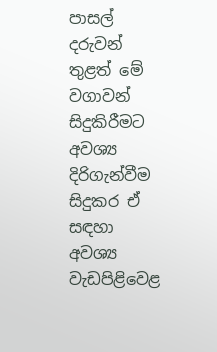පාසල් දරුවන් තුළත් මේ වගාවන් සිදුකිරීමට අවශ්‍ය දිරිගැන්වීම සිදුකර ඒ සඳහා අවශ්‍ය වැඩපිළිවෙළ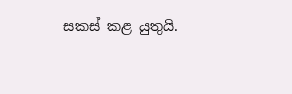සකස් කළ යුතුයි.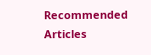Recommended Articles